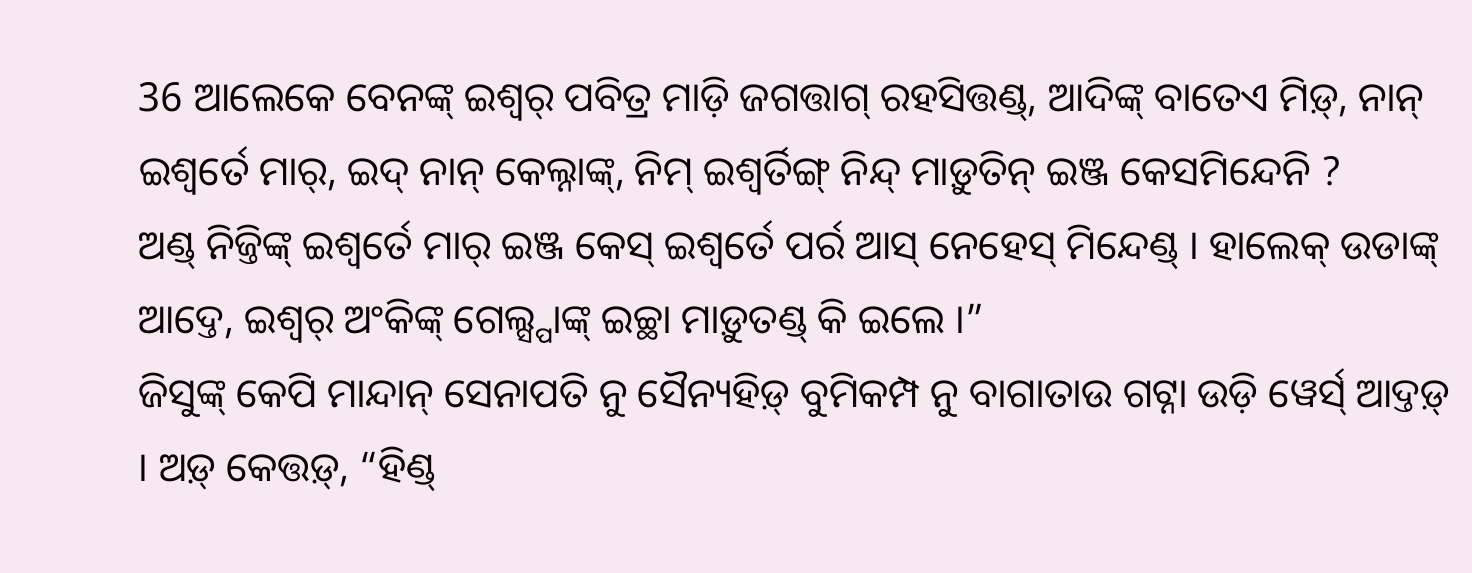36 ଆଲେକେ ବେନଙ୍କ୍ ଇଶ୍ୱର୍ ପବିତ୍ର ମାଡ଼ି ଜଗତ୍ତାଗ୍ ରହସିତ୍ତଣ୍ଡ୍, ଆଦିଙ୍କ୍ ବାତେଏ ମିଡ଼୍, ନାନ୍ ଇଶ୍ୱର୍ତେ ମାର୍, ଇଦ୍ ନାନ୍ କେଲ୍ନାଙ୍କ୍, ନିମ୍ ଇଶ୍ୱର୍ତିଙ୍ଗ୍ ନିନ୍ଦ୍ ମାଡ଼ୁତିନ୍ ଇଞ୍ଜ କେସମିନ୍ଦେନି ?
ଅଣ୍ଡ୍ ନିଜ୍ତିଙ୍କ୍ ଇଶ୍ୱର୍ତେ ମାର୍ ଇଞ୍ଜ କେସ୍ ଇଶ୍ୱର୍ତେ ପର୍ର ଆସ୍ ନେହେସ୍ ମିନ୍ଦେଣ୍ଡ୍ । ହାଲେକ୍ ଉଡାଙ୍କ୍ ଆଦ୍ତେ, ଇଶ୍ୱର୍ ଅଂକିଙ୍କ୍ ଗେଲ୍ସ୍ପାଙ୍କ୍ ଇଚ୍ଛା ମାଡ଼ୁତଣ୍ଡ୍ କି ଇଲେ ।”
ଜିସୁଙ୍କ୍ କେପି ମାନ୍ଦାନ୍ ସେନାପତି ନୁ ସୈନ୍ୟହିଡ଼୍ ବୁମିକମ୍ପ ନୁ ବାଗାତାଉ ଗଟ୍ନା ଉଡ଼ି ୱେର୍ସ୍ ଆଦ୍ତଡ଼୍ । ଅଡ଼୍ କେତ୍ତଡ଼୍, “ହିଣ୍ଡ୍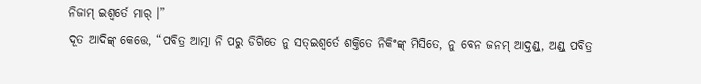ନିଜାମ୍ ଇଶ୍ୱର୍ତେ ମାର୍ ।”
ଦୂତ ଆଦିଙ୍କ୍ କେତ୍ତେ, “ପବିତ୍ର ଆତ୍ମା ନି ପରୁ ଡିଗିତେ ନୁ ସତ୍ଇଶ୍ୱର୍ତେ ଶକ୍ତିତେ ନିକିଂଙ୍କ୍ ମିସିତେ, ନୁ ବେନ ଜନମ୍ ଆଦ୍ତଣ୍ଡ୍, ଅଣ୍ଡ୍ ପବିତ୍ର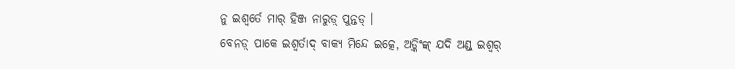ନୁ ଇଶ୍ୱର୍ତେ ମାର୍ ହିଞ୍ଜ ନାରୁଡ଼୍ ପୁନ୍ତଡ୍ ।
ବେନଡ଼୍ ପାକେ ଇଶ୍ୱର୍ତାଦ୍ ବାକ୍ୟ ମିନ୍ଦେ ଇତ୍କେ, ଅଡ଼୍କିଂଙ୍କ୍ ଯଦି ଅଣ୍ଡ୍ ଇଶ୍ୱର୍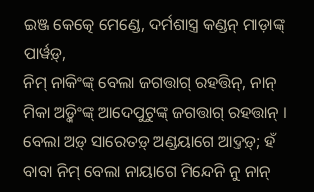ଇଞ୍ଜ କେତ୍କେ ମେଣ୍ଡେ, ଦର୍ମଶାସ୍ତ୍ର କଣ୍ଡନ୍ ମାଡ଼ାଙ୍କ୍ ପାର୍ୱଡ଼୍,
ନିମ୍ ନାକିଂଙ୍କ୍ ବେଲା ଜଗତ୍ତାଗ୍ ରହତ୍ତିନ୍, ନାନ୍ ମିକା ଅଡ଼୍କିଂଙ୍କ୍ ଆଦେପୁଟୁଙ୍କ୍ ଜଗତ୍ତାଗ୍ ରହତ୍ତାନ୍ ।
ବେଲା ଅଡ଼୍ ସାରେତଡ଼୍ ଅଣ୍ଡୟାଗେ ଆଦ୍ତଡ଼୍; ହଁ ବାବା ନିମ୍ ବେଲା ନାୟାଗେ ମିନ୍ଦେନି ନୁ ନାନ୍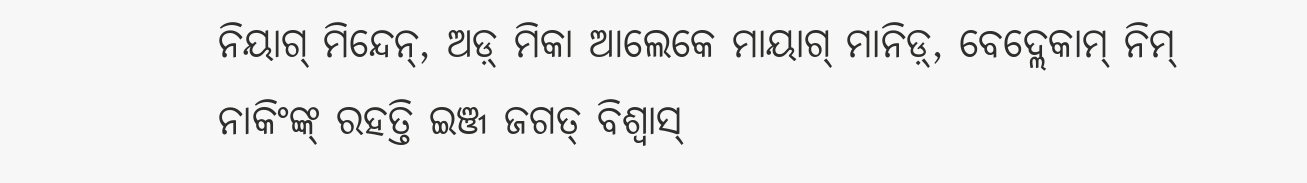ନିୟାଗ୍ ମିନ୍ଦେନ୍, ଅଡ଼୍ ମିକା ଆଲେକେ ମାୟାଗ୍ ମାନିଡ଼୍, ବେଦ୍ଲେକାମ୍ ନିମ୍ ନାକିଂଙ୍କ୍ ରହତ୍ତି ଇଞ୍ଜ ଜଗତ୍ ବିଶ୍ୱାସ୍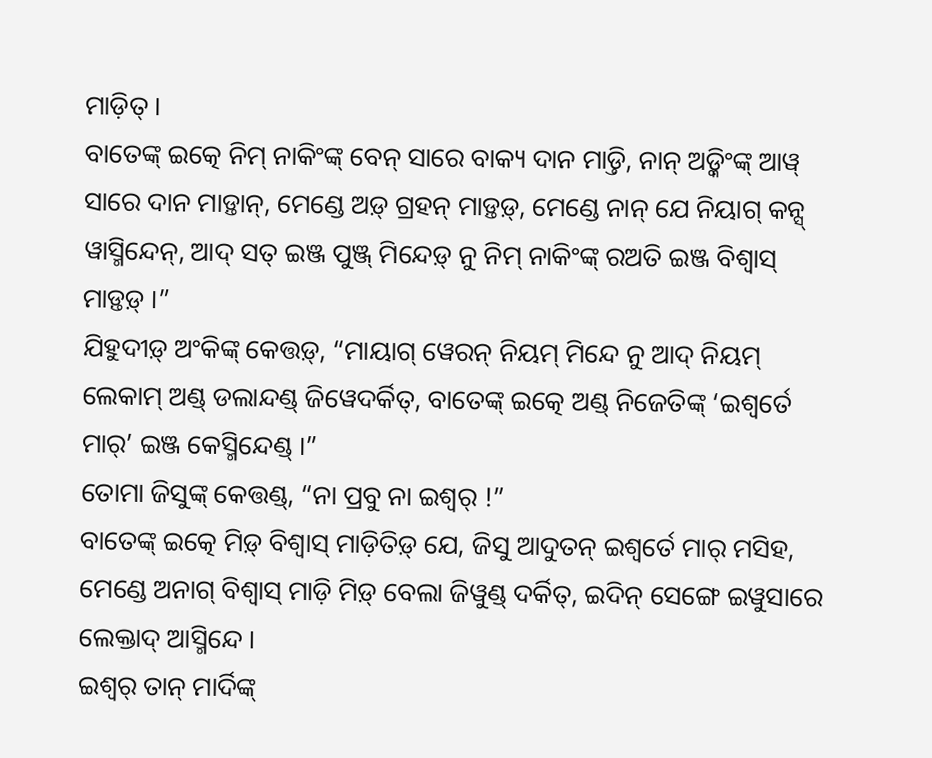ମାଡ଼ିତ୍ ।
ବାତେଙ୍କ୍ ଇତ୍କେ ନିମ୍ ନାକିଂଙ୍କ୍ ବେନ୍ ସାରେ ବାକ୍ୟ ଦାନ ମାଡ଼୍ତି, ନାନ୍ ଅଡ଼୍କିଂଙ୍କ୍ ଆୱ୍ ସାରେ ଦାନ ମାଡ଼୍ତାନ୍, ମେଣ୍ଡେ ଅଡ଼୍ ଗ୍ରହନ୍ ମାଡ଼୍ତଡ଼୍, ମେଣ୍ଡେ ନାନ୍ ଯେ ନିୟାଗ୍ କନ୍ସ୍ ୱାସ୍ମିନ୍ଦେନ୍, ଆଦ୍ ସତ୍ ଇଞ୍ଜ ପୁଞ୍ଜ୍ ମିନ୍ଦେଡ଼୍ ନୁ ନିମ୍ ନାକିଂଙ୍କ୍ ରଅତି ଇଞ୍ଜ ବିଶ୍ୱାସ୍ ମାଡ଼୍ତଡ଼୍ ।”
ଯିହୁଦୀଡ଼୍ ଅଂକିଙ୍କ୍ କେତ୍ତଡ଼୍, “ମାୟାଗ୍ ୱେରନ୍ ନିୟମ୍ ମିନ୍ଦେ ନୁ ଆଦ୍ ନିୟମ୍ ଲେକାମ୍ ଅଣ୍ଡ୍ ଡଲାନ୍ଦଣ୍ଡ୍ ଜିୱେଦର୍କିତ୍, ବାତେଙ୍କ୍ ଇତ୍କେ ଅଣ୍ଡ୍ ନିଜେତିଙ୍କ୍ ‘ଇଶ୍ୱର୍ତେ ମାର୍’ ଇଞ୍ଜ କେସ୍ମିନ୍ଦେଣ୍ଡ୍ ।”
ତୋମା ଜିସୁଙ୍କ୍ କେତ୍ତଣ୍ଡ୍, “ନା ପ୍ରବୁ ନା ଇଶ୍ୱର୍ !”
ବାତେଙ୍କ୍ ଇତ୍କେ ମିଡ଼୍ ବିଶ୍ୱାସ୍ ମାଡ଼ିତିଡ଼୍ ଯେ, ଜିସୁ ଆଦୁତନ୍ ଇଶ୍ୱର୍ତେ ମାର୍ ମସିହ, ମେଣ୍ଡେ ଅନାଗ୍ ବିଶ୍ୱାସ୍ ମାଡ଼ି ମିଡ଼୍ ବେଲା ଜିୱୁଣ୍ଡ୍ ଦର୍କିତ୍, ଇଦିନ୍ ସେଙ୍ଗେ ଇୱୁସାରେ ଲେକ୍ତାଦ୍ ଆସ୍ମିନ୍ଦେ ।
ଇଶ୍ୱର୍ ତାନ୍ ମାର୍ଦିଙ୍କ୍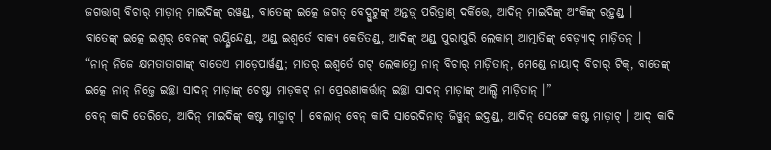ଜଗତ୍ତାଗ୍ ବିଚାର୍ ମାଡ଼ାନ୍ ମାଇଦିଙ୍କ୍ ରୱଣ୍ଡ୍, ବାତେଙ୍କ୍ ଇତ୍କେ ଜଗତ୍ ବେଦ୍ପୁଟୁଙ୍କ୍ ଅନ୍ତଡ଼୍ ପରିତ୍ରାଣ୍ ଦର୍କିତ୍ତେ, ଆଦିନ୍ ମାଇଦିଙ୍କ୍ ଅଂକିଙ୍କ୍ ରହ୍ତଣ୍ଡ୍ ।
ବାତେଙ୍କ୍ ଇତ୍କେ ଇଶ୍ୱର୍ ବେନଙ୍କ୍ ରୟ୍ସ୍ମିନ୍ଦେଣ୍ଡ୍, ଅଣ୍ଡ୍ ଇଶ୍ୱର୍ତେ ବାକ୍ୟ କେତିତଣ୍ଡ୍, ଆଦିଙ୍କ୍ ଅଣ୍ଡ୍ ପୁରାପୁରି ଲେକାମ୍ ଆତ୍ମାତିଙ୍କ୍ ବେଡ଼୍ୟାଦ୍ ମାଡ଼ିତନ୍ ।
“ନାନ୍ ନିଜେ କ୍ଷମତାତାଗାଙ୍କ୍ ବାତେଏ ମାଡ଼େପାର୍ୱଣ୍ଡ୍; ମାତର୍ ଇଶ୍ୱର୍ତେ ଗଟ୍ ଲେକାମ୍ତେ ନାନ୍ ବିଚାର୍ ମାଡ଼ିତାନ୍, ମେଣ୍ଡେ ନାୟାଦ୍ ବିଚାର୍ ଟିକ୍, ବାତେଙ୍କ୍ ଇତ୍କେ ନାନ୍ ନିଜ୍ତେ ଇଚ୍ଛା ସାଦନ୍ ମାଡ଼ାଙ୍କ୍ ଚେଷ୍ଟା ମାଡ଼କଟ୍ ନା ପ୍ରେରଣାକର୍ତ୍ତାନ୍ ଇଚ୍ଛା ସାଦନ୍ ମାଡ଼ାଙ୍କ୍ ଆଲ୍ସି ମାଡ଼ିତାନ୍ ।”
ବେନ୍ କାଦି ତେରିତେ, ଆଦିନ୍ ମାଇଦିଙ୍କ୍ କଷ୍ଟ ମାଡ଼୍ମାଟ୍ । ବେଲାନ୍ ବେନ୍ କାଦି ସାରେଦିନାତ୍ ଜିୱୁନ୍ ଇଦ୍ତଣ୍ଡ୍, ଆଦିନ୍ ସେଙ୍ଗେ କଷ୍ଟ ମାଡ଼ାଟ୍ । ଆଦ୍ କାଦି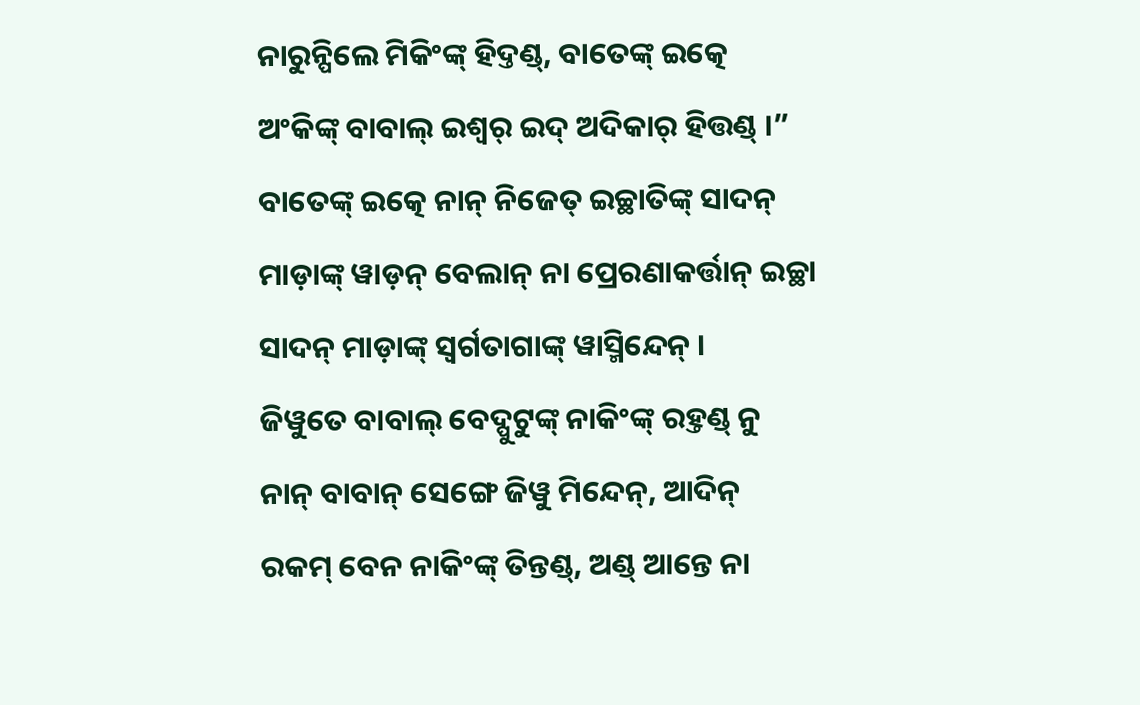ନାରୁନ୍ପିଲେ ମିକିଂଙ୍କ୍ ହିଦ୍ତଣ୍ଡ୍, ବାତେଙ୍କ୍ ଇତ୍କେ ଅଂକିଙ୍କ୍ ବାବାଲ୍ ଇଶ୍ୱର୍ ଇଦ୍ ଅଦିକାର୍ ହିତ୍ତଣ୍ଡ୍ ।”
ବାତେଙ୍କ୍ ଇତ୍କେ ନାନ୍ ନିଜେତ୍ ଇଚ୍ଛାତିଙ୍କ୍ ସାଦନ୍ ମାଡ଼ାଙ୍କ୍ ୱାଡ଼ନ୍ ବେଲାନ୍ ନା ପ୍ରେରଣାକର୍ତ୍ତାନ୍ ଇଚ୍ଛା ସାଦନ୍ ମାଡ଼ାଙ୍କ୍ ସ୍ୱର୍ଗତାଗାଙ୍କ୍ ୱାସ୍ମିନ୍ଦେନ୍ ।
ଜିୱୁତେ ବାବାଲ୍ ବେଦ୍ପୁଟୁଙ୍କ୍ ନାକିଂଙ୍କ୍ ରହ୍ତଣ୍ଡ୍ ନୁ ନାନ୍ ବାବାନ୍ ସେଙ୍ଗେ ଜିୱୁ ମିନ୍ଦେନ୍, ଆଦିନ୍ ରକମ୍ ବେନ ନାକିଂଙ୍କ୍ ତିନ୍ତଣ୍ଡ୍, ଅଣ୍ଡ୍ ଆନ୍ତେ ନା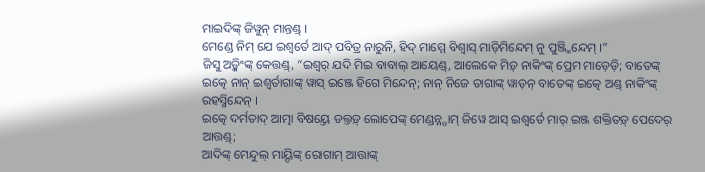ମାଇଦିଙ୍କ୍ ଜିୱୁନ୍ ମାନ୍ତଣ୍ଡ୍ ।
ମେଣ୍ଡେ ନିମ୍ ଯେ ଇଶ୍ୱର୍ତେ ଆଦ୍ ପବିତ୍ର ନାରୁନି, ହିଦ୍ ମାମ୍ମେ ବିଶ୍ୱାସ୍ ମାଡ଼ିମିନ୍ଦେମ୍ ନୁ ପୁଞ୍ଜ୍ମିନ୍ଦେମ୍ ।”
ଜିସୁ ଅଡ଼୍କିଂଙ୍କ୍ କେତ୍ତଣ୍ଡ୍, “ଇଶ୍ୱର୍ ଯଦି ମିଇ ବାବାଲ୍ ଆୟେଣ୍ଡ୍, ଆଲେକେ ମିଡ଼୍ ନାକିଂଙ୍କ୍ ପ୍ରେମ ମାଡ଼େଡ଼ି; ବାତେଙ୍କ୍ ଇତ୍କେ ନାନ୍ ଇଶ୍ୱର୍ତାଗାଙ୍କ୍ ୱାସ୍ ଇଞ୍ଜେ ହିଗେ ମିନ୍ଦେନ୍; ନାନ୍ ନିଜେ ତାଗାଙ୍କ୍ ୱାଡ଼ନ୍ ବାତେଙ୍କ୍ ଇତ୍କେ ଅଣ୍ଡ୍ ନାକିଂଙ୍କ୍ ରହସ୍ମିନ୍ଦେନ୍ ।
ଇତ୍କେ ଦର୍ମତାଦ୍ ଆତ୍ମା ବିଷୟ୍ତେ ଡଲ୍ତଡ଼୍ ଲୋପେଙ୍କ୍ ମେଣ୍ଡନ୍ନ୍ଦାମ୍ ଜିୱେ ଆସ୍ ଇଶ୍ୱର୍ତେ ମାର୍ ଇଞ୍ଜ ଶକ୍ତିତଡ଼୍ ପେଦେର୍ ଆତ୍ତଣ୍ଡ୍;
ଆଦିଙ୍କ୍ ମେନ୍ଦୁଲ୍ ମାୟ୍ଦିଙ୍କ୍ ରୋଗାମ୍ ଆତ୍ତାଙ୍କ୍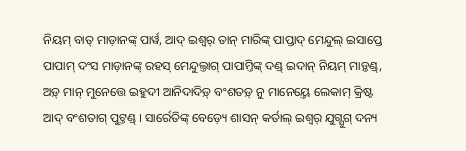ନିୟମ୍ ବାତ୍ ମାଡ଼ାନଙ୍କ୍ ପାର୍ୱ, ଆଦ୍ ଇଶ୍ୱର୍ ତାନ୍ ମାରିଙ୍କ୍ ପାପ୍ତାଦ୍ ମେନ୍ଦୁଲ୍ ଇସାପ୍ତେ ପାପାମ୍ ଦଂସ ମାଡ଼ାନଙ୍କ୍ ରହସ୍ ମେନ୍ଦୁଲ୍ତାଗ୍ ପାପାମ୍ତିଙ୍କ୍ ଦଣ୍ଡ୍ ଇଦାନ୍ ନିୟମ୍ ମାଡ଼୍ତଣ୍ଡ୍,
ଅଡ଼୍ ମାନ୍ ମୁନେତ୍ତେ ଇହୁଦୀ ଆନିଦାଦିଡ଼୍ ବଂଶତଡ଼୍ ନୁ ମାନେୟ୍ତେ ଲେକାମ୍ କ୍ରିଷ୍ଟ ଆଦ୍ ବଂଶତାଗ୍ ପୁଟ୍ତଣ୍ଡ୍ । ସାର୍ରେତିଙ୍କ୍ ବେଡ଼୍ୟେ ଶାସନ୍ କର୍ତାଲ୍ ଇଶ୍ୱର୍ ଯୁଗ୍ଯୁଗ୍ ଦନ୍ୟ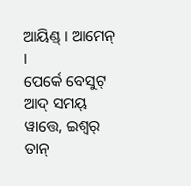ଆୟିଣ୍ଡ୍ । ଆମେନ୍ ।
ପେର୍କେ ବେସୁଟ୍ ଆଦ୍ ସମୟ୍ ୱାତ୍ତେ, ଇଶ୍ୱର୍ ତାନ୍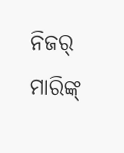ନିଜର୍ ମାରିଙ୍କ୍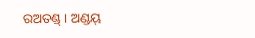ରଅତଣ୍ଡ୍ । ଅଣ୍ଡୟ୍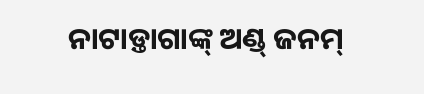ନାଟାଡ଼୍ତାଗାଙ୍କ୍ ଅଣ୍ଡ୍ ଜନମ୍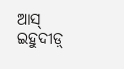ଆସ୍ ଇହୁଦୀଡ଼୍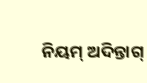ନିୟମ୍ ଅଦିନ୍ତାଗ୍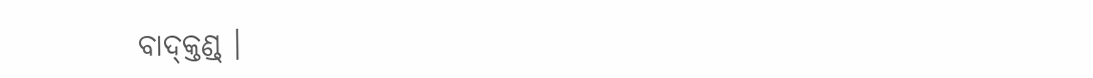ବାଦ୍କ୍ତଣ୍ଡ୍ ।